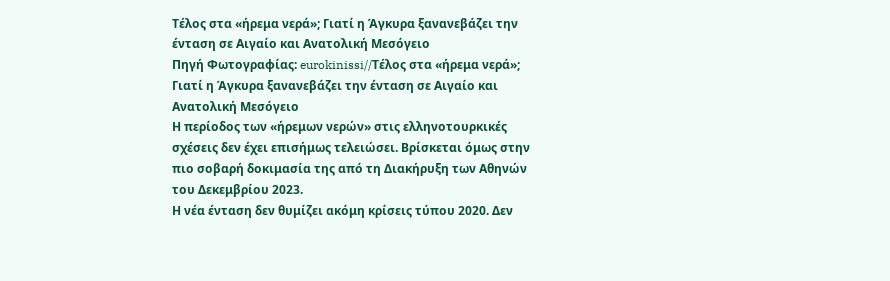Τέλος στα «ήρεμα νερά»; Γιατί η Άγκυρα ξανανεβάζει την ένταση σε Αιγαίο και Ανατολική Μεσόγειο
Πηγή Φωτογραφίας: eurokinissi//Τέλος στα «ήρεμα νερά»; Γιατί η Άγκυρα ξανανεβάζει την ένταση σε Αιγαίο και Ανατολική Μεσόγειο
Η περίοδος των «ήρεμων νερών» στις ελληνοτουρκικές σχέσεις δεν έχει επισήμως τελειώσει. Βρίσκεται όμως στην πιο σοβαρή δοκιμασία της από τη Διακήρυξη των Αθηνών του Δεκεμβρίου 2023.
Η νέα ένταση δεν θυμίζει ακόμη κρίσεις τύπου 2020. Δεν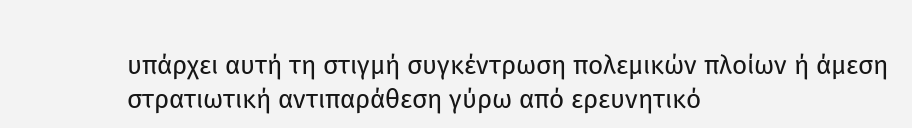υπάρχει αυτή τη στιγμή συγκέντρωση πολεμικών πλοίων ή άμεση στρατιωτική αντιπαράθεση γύρω από ερευνητικό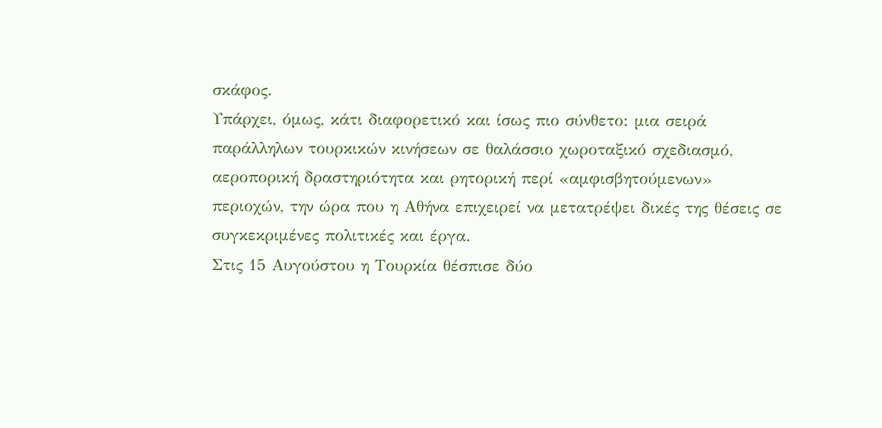σκάφος.
Υπάρχει, όμως, κάτι διαφορετικό και ίσως πιο σύνθετο: μια σειρά παράλληλων τουρκικών κινήσεων σε θαλάσσιο χωροταξικό σχεδιασμό, αεροπορική δραστηριότητα και ρητορική περί «αμφισβητούμενων» περιοχών, την ώρα που η Αθήνα επιχειρεί να μετατρέψει δικές της θέσεις σε συγκεκριμένες πολιτικές και έργα.
Στις 15 Αυγούστου η Τουρκία θέσπισε δύο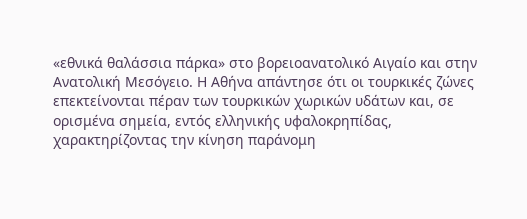«εθνικά θαλάσσια πάρκα» στο βορειοανατολικό Αιγαίο και στην Ανατολική Μεσόγειο. Η Αθήνα απάντησε ότι οι τουρκικές ζώνες επεκτείνονται πέραν των τουρκικών χωρικών υδάτων και, σε ορισμένα σημεία, εντός ελληνικής υφαλοκρηπίδας, χαρακτηρίζοντας την κίνηση παράνομη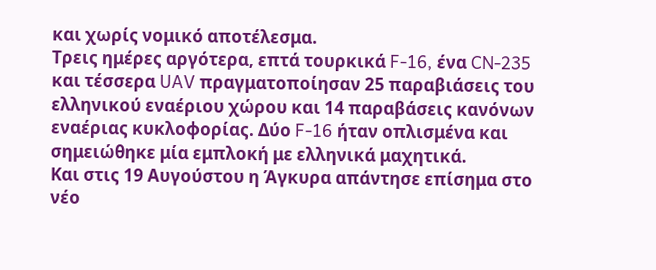και χωρίς νομικό αποτέλεσμα.
Τρεις ημέρες αργότερα, επτά τουρκικά F-16, ένα CN-235 και τέσσερα UAV πραγματοποίησαν 25 παραβιάσεις του ελληνικού εναέριου χώρου και 14 παραβάσεις κανόνων εναέριας κυκλοφορίας. Δύο F-16 ήταν οπλισμένα και σημειώθηκε μία εμπλοκή με ελληνικά μαχητικά.
Και στις 19 Αυγούστου η Άγκυρα απάντησε επίσημα στο νέο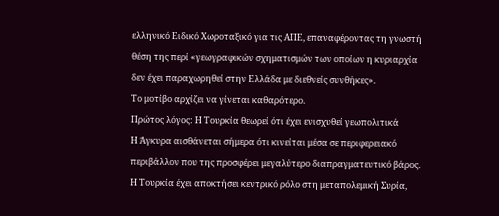ελληνικό Ειδικό Χωροταξικό για τις ΑΠΕ, επαναφέροντας τη γνωστή θέση της περί «γεωγραφικών σχηματισμών των οποίων η κυριαρχία δεν έχει παραχωρηθεί στην Ελλάδα με διεθνείς συνθήκες».
Το μοτίβο αρχίζει να γίνεται καθαρότερο.
Πρώτος λόγος: Η Τουρκία θεωρεί ότι έχει ενισχυθεί γεωπολιτικά
Η Άγκυρα αισθάνεται σήμερα ότι κινείται μέσα σε περιφερειακό περιβάλλον που της προσφέρει μεγαλύτερο διαπραγματευτικό βάρος.
Η Τουρκία έχει αποκτήσει κεντρικό ρόλο στη μεταπολεμική Συρία,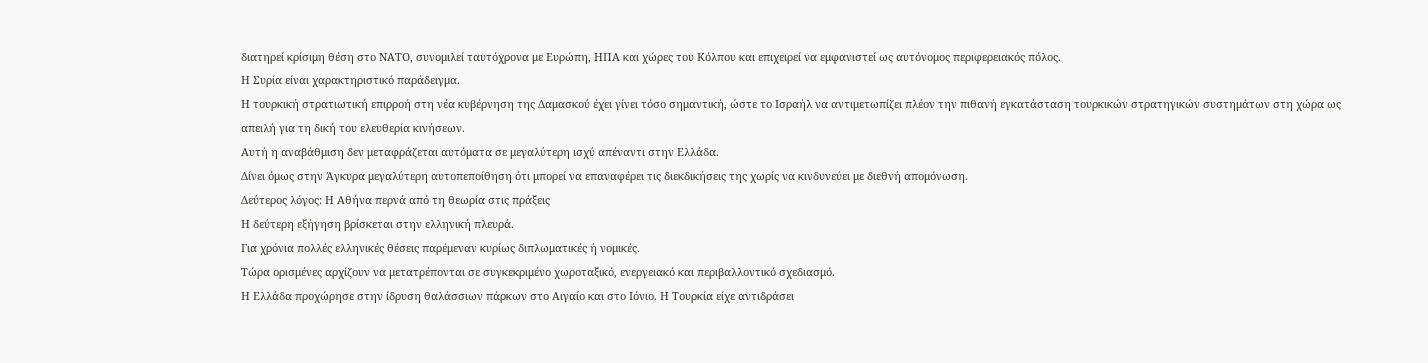διατηρεί κρίσιμη θέση στο ΝΑΤΟ, συνομιλεί ταυτόχρονα με Ευρώπη, ΗΠΑ και χώρες του Κόλπου και επιχειρεί να εμφανιστεί ως αυτόνομος περιφερειακός πόλος.
Η Συρία είναι χαρακτηριστικό παράδειγμα.
Η τουρκική στρατιωτική επιρροή στη νέα κυβέρνηση της Δαμασκού έχει γίνει τόσο σημαντική, ώστε το Ισραήλ να αντιμετωπίζει πλέον την πιθανή εγκατάσταση τουρκικών στρατηγικών συστημάτων στη χώρα ως απειλή για τη δική του ελευθερία κινήσεων.
Αυτή η αναβάθμιση δεν μεταφράζεται αυτόματα σε μεγαλύτερη ισχύ απέναντι στην Ελλάδα.
Δίνει όμως στην Άγκυρα μεγαλύτερη αυτοπεποίθηση ότι μπορεί να επαναφέρει τις διεκδικήσεις της χωρίς να κινδυνεύει με διεθνή απομόνωση.
Δεύτερος λόγος: Η Αθήνα περνά από τη θεωρία στις πράξεις
Η δεύτερη εξήγηση βρίσκεται στην ελληνική πλευρά.
Για χρόνια πολλές ελληνικές θέσεις παρέμεναν κυρίως διπλωματικές ή νομικές.
Τώρα ορισμένες αρχίζουν να μετατρέπονται σε συγκεκριμένο χωροταξικό, ενεργειακό και περιβαλλοντικό σχεδιασμό.
Η Ελλάδα προχώρησε στην ίδρυση θαλάσσιων πάρκων στο Αιγαίο και στο Ιόνιο. Η Τουρκία είχε αντιδράσει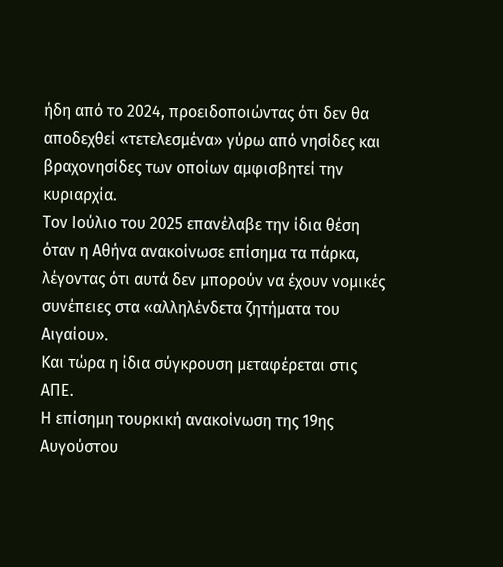ήδη από το 2024, προειδοποιώντας ότι δεν θα αποδεχθεί «τετελεσμένα» γύρω από νησίδες και βραχονησίδες των οποίων αμφισβητεί την κυριαρχία.
Τον Ιούλιο του 2025 επανέλαβε την ίδια θέση όταν η Αθήνα ανακοίνωσε επίσημα τα πάρκα, λέγοντας ότι αυτά δεν μπορούν να έχουν νομικές συνέπειες στα «αλληλένδετα ζητήματα του Αιγαίου».
Και τώρα η ίδια σύγκρουση μεταφέρεται στις ΑΠΕ.
Η επίσημη τουρκική ανακοίνωση της 19ης Αυγούστου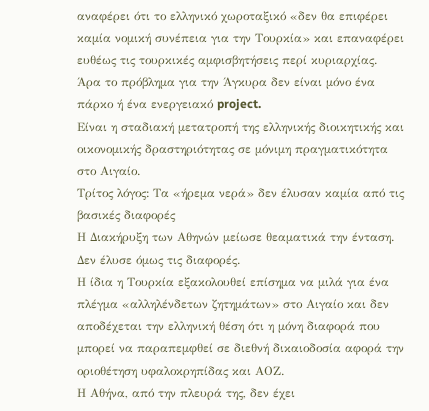αναφέρει ότι το ελληνικό χωροταξικό «δεν θα επιφέρει καμία νομική συνέπεια για την Τουρκία» και επαναφέρει ευθέως τις τουρκικές αμφισβητήσεις περί κυριαρχίας.
Άρα το πρόβλημα για την Άγκυρα δεν είναι μόνο ένα πάρκο ή ένα ενεργειακό project.
Είναι η σταδιακή μετατροπή της ελληνικής διοικητικής και οικονομικής δραστηριότητας σε μόνιμη πραγματικότητα στο Αιγαίο.
Τρίτος λόγος: Τα «ήρεμα νερά» δεν έλυσαν καμία από τις βασικές διαφορές
Η Διακήρυξη των Αθηνών μείωσε θεαματικά την ένταση.
Δεν έλυσε όμως τις διαφορές.
Η ίδια η Τουρκία εξακολουθεί επίσημα να μιλά για ένα πλέγμα «αλληλένδετων ζητημάτων» στο Αιγαίο και δεν αποδέχεται την ελληνική θέση ότι η μόνη διαφορά που μπορεί να παραπεμφθεί σε διεθνή δικαιοδοσία αφορά την οριοθέτηση υφαλοκρηπίδας και ΑΟΖ.
Η Αθήνα, από την πλευρά της, δεν έχει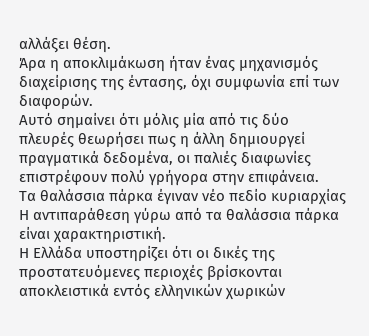αλλάξει θέση.
Άρα η αποκλιμάκωση ήταν ένας μηχανισμός διαχείρισης της έντασης, όχι συμφωνία επί των διαφορών.
Αυτό σημαίνει ότι μόλις μία από τις δύο πλευρές θεωρήσει πως η άλλη δημιουργεί πραγματικά δεδομένα, οι παλιές διαφωνίες επιστρέφουν πολύ γρήγορα στην επιφάνεια.
Τα θαλάσσια πάρκα έγιναν νέο πεδίο κυριαρχίας
Η αντιπαράθεση γύρω από τα θαλάσσια πάρκα είναι χαρακτηριστική.
Η Ελλάδα υποστηρίζει ότι οι δικές της προστατευόμενες περιοχές βρίσκονται αποκλειστικά εντός ελληνικών χωρικών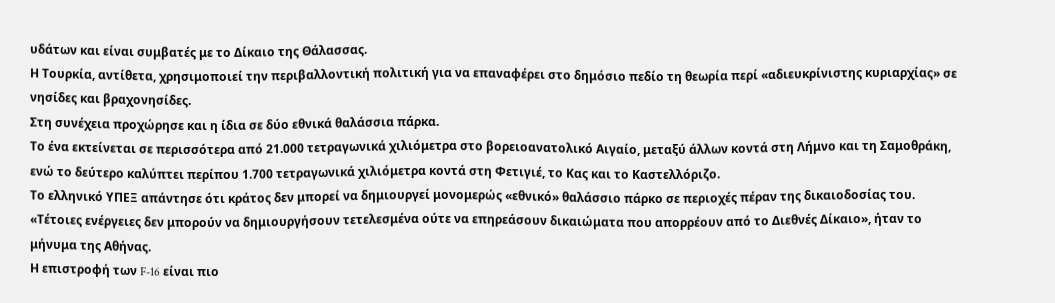υδάτων και είναι συμβατές με το Δίκαιο της Θάλασσας.
Η Τουρκία, αντίθετα, χρησιμοποιεί την περιβαλλοντική πολιτική για να επαναφέρει στο δημόσιο πεδίο τη θεωρία περί «αδιευκρίνιστης κυριαρχίας» σε νησίδες και βραχονησίδες.
Στη συνέχεια προχώρησε και η ίδια σε δύο εθνικά θαλάσσια πάρκα.
Το ένα εκτείνεται σε περισσότερα από 21.000 τετραγωνικά χιλιόμετρα στο βορειοανατολικό Αιγαίο, μεταξύ άλλων κοντά στη Λήμνο και τη Σαμοθράκη, ενώ το δεύτερο καλύπτει περίπου 1.700 τετραγωνικά χιλιόμετρα κοντά στη Φετιγιέ, το Κας και το Καστελλόριζο.
Το ελληνικό ΥΠΕΞ απάντησε ότι κράτος δεν μπορεί να δημιουργεί μονομερώς «εθνικό» θαλάσσιο πάρκο σε περιοχές πέραν της δικαιοδοσίας του.
«Τέτοιες ενέργειες δεν μπορούν να δημιουργήσουν τετελεσμένα ούτε να επηρεάσουν δικαιώματα που απορρέουν από το Διεθνές Δίκαιο», ήταν το μήνυμα της Αθήνας.
Η επιστροφή των F-16 είναι πιο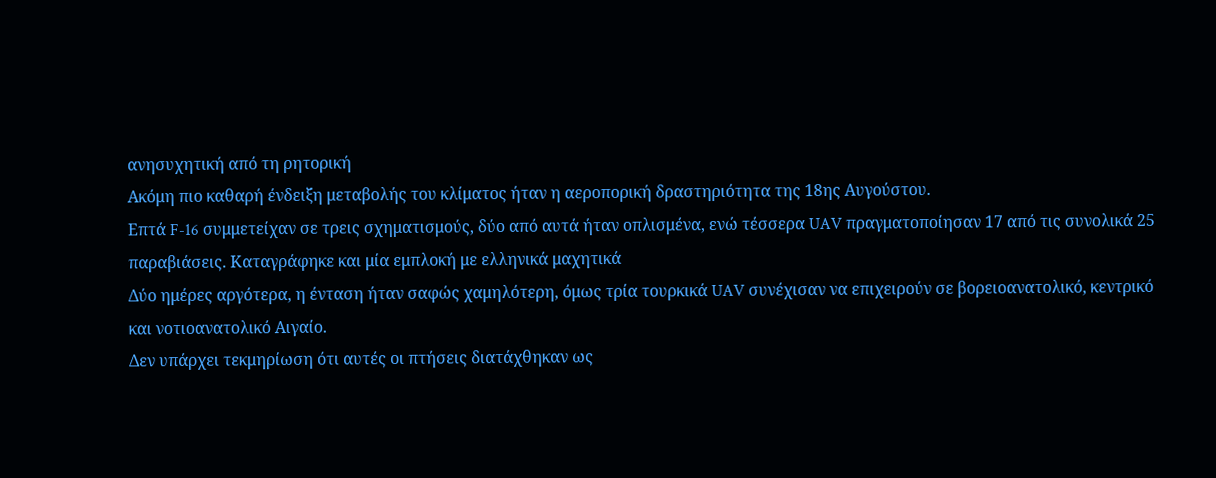ανησυχητική από τη ρητορική
Ακόμη πιο καθαρή ένδειξη μεταβολής του κλίματος ήταν η αεροπορική δραστηριότητα της 18ης Αυγούστου.
Επτά F-16 συμμετείχαν σε τρεις σχηματισμούς, δύο από αυτά ήταν οπλισμένα, ενώ τέσσερα UAV πραγματοποίησαν 17 από τις συνολικά 25 παραβιάσεις. Καταγράφηκε και μία εμπλοκή με ελληνικά μαχητικά
Δύο ημέρες αργότερα, η ένταση ήταν σαφώς χαμηλότερη, όμως τρία τουρκικά UAV συνέχισαν να επιχειρούν σε βορειοανατολικό, κεντρικό και νοτιοανατολικό Αιγαίο.
Δεν υπάρχει τεκμηρίωση ότι αυτές οι πτήσεις διατάχθηκαν ως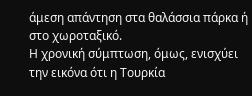άμεση απάντηση στα θαλάσσια πάρκα ή στο χωροταξικό.
Η χρονική σύμπτωση, όμως, ενισχύει την εικόνα ότι η Τουρκία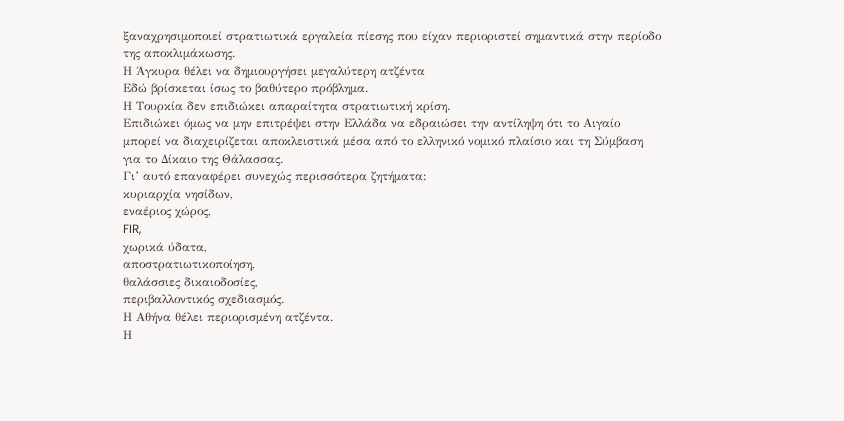ξαναχρησιμοποιεί στρατιωτικά εργαλεία πίεσης που είχαν περιοριστεί σημαντικά στην περίοδο της αποκλιμάκωσης.
Η Άγκυρα θέλει να δημιουργήσει μεγαλύτερη ατζέντα
Εδώ βρίσκεται ίσως το βαθύτερο πρόβλημα.
Η Τουρκία δεν επιδιώκει απαραίτητα στρατιωτική κρίση.
Επιδιώκει όμως να μην επιτρέψει στην Ελλάδα να εδραιώσει την αντίληψη ότι το Αιγαίο μπορεί να διαχειρίζεται αποκλειστικά μέσα από το ελληνικό νομικό πλαίσιο και τη Σύμβαση για το Δίκαιο της Θάλασσας.
Γι’ αυτό επαναφέρει συνεχώς περισσότερα ζητήματα:
κυριαρχία νησίδων,
εναέριος χώρος,
FIR,
χωρικά ύδατα,
αποστρατιωτικοποίηση,
θαλάσσιες δικαιοδοσίες,
περιβαλλοντικός σχεδιασμός.
Η Αθήνα θέλει περιορισμένη ατζέντα.
Η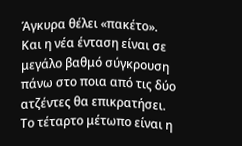Άγκυρα θέλει «πακέτο».
Και η νέα ένταση είναι σε μεγάλο βαθμό σύγκρουση πάνω στο ποια από τις δύο ατζέντες θα επικρατήσει.
Το τέταρτο μέτωπο είναι η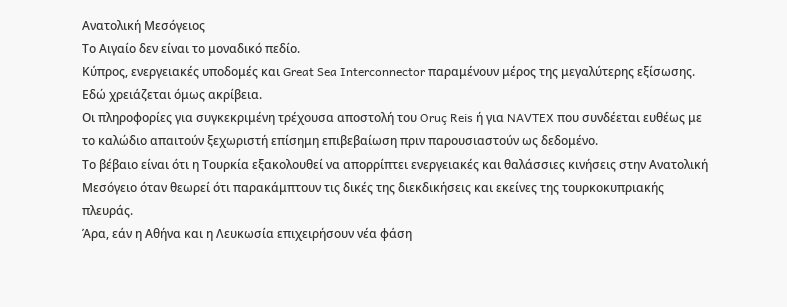Ανατολική Μεσόγειος
Το Αιγαίο δεν είναι το μοναδικό πεδίο.
Κύπρος, ενεργειακές υποδομές και Great Sea Interconnector παραμένουν μέρος της μεγαλύτερης εξίσωσης.
Εδώ χρειάζεται όμως ακρίβεια.
Οι πληροφορίες για συγκεκριμένη τρέχουσα αποστολή του Oruç Reis ή για NAVTEX που συνδέεται ευθέως με το καλώδιο απαιτούν ξεχωριστή επίσημη επιβεβαίωση πριν παρουσιαστούν ως δεδομένο.
Το βέβαιο είναι ότι η Τουρκία εξακολουθεί να απορρίπτει ενεργειακές και θαλάσσιες κινήσεις στην Ανατολική Μεσόγειο όταν θεωρεί ότι παρακάμπτουν τις δικές της διεκδικήσεις και εκείνες της τουρκοκυπριακής πλευράς.
Άρα, εάν η Αθήνα και η Λευκωσία επιχειρήσουν νέα φάση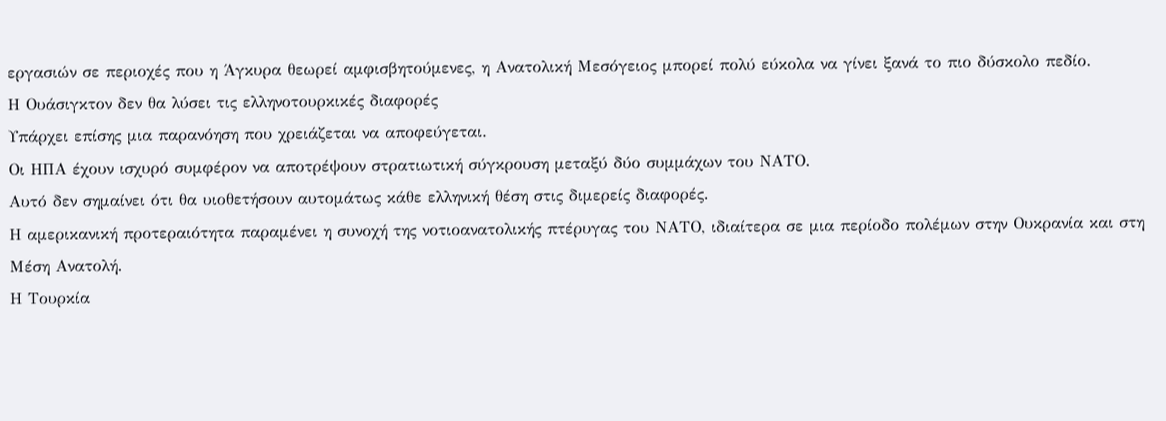εργασιών σε περιοχές που η Άγκυρα θεωρεί αμφισβητούμενες, η Ανατολική Μεσόγειος μπορεί πολύ εύκολα να γίνει ξανά το πιο δύσκολο πεδίο.
Η Ουάσιγκτον δεν θα λύσει τις ελληνοτουρκικές διαφορές
Υπάρχει επίσης μια παρανόηση που χρειάζεται να αποφεύγεται.
Οι ΗΠΑ έχουν ισχυρό συμφέρον να αποτρέψουν στρατιωτική σύγκρουση μεταξύ δύο συμμάχων του ΝΑΤΟ.
Αυτό δεν σημαίνει ότι θα υιοθετήσουν αυτομάτως κάθε ελληνική θέση στις διμερείς διαφορές.
Η αμερικανική προτεραιότητα παραμένει η συνοχή της νοτιοανατολικής πτέρυγας του ΝΑΤΟ, ιδιαίτερα σε μια περίοδο πολέμων στην Ουκρανία και στη Μέση Ανατολή.
Η Τουρκία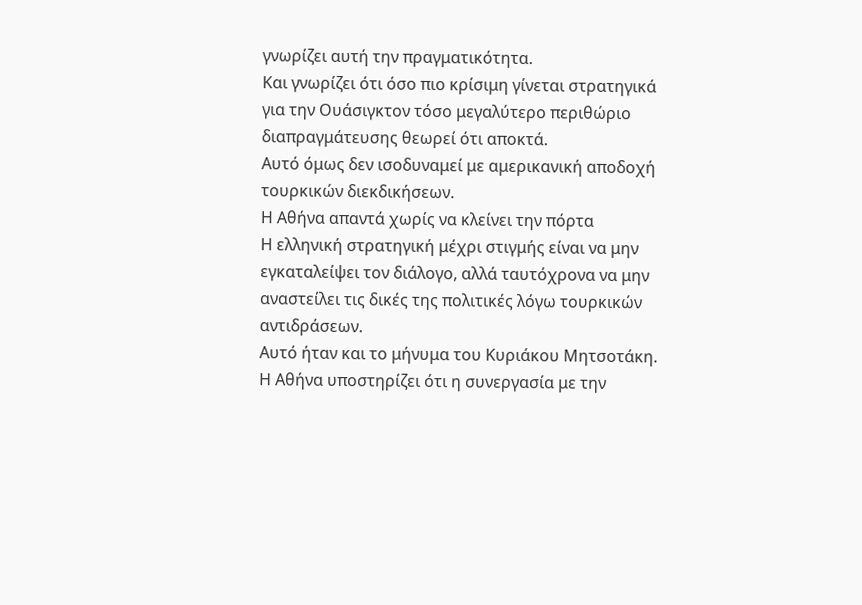γνωρίζει αυτή την πραγματικότητα.
Και γνωρίζει ότι όσο πιο κρίσιμη γίνεται στρατηγικά για την Ουάσιγκτον τόσο μεγαλύτερο περιθώριο διαπραγμάτευσης θεωρεί ότι αποκτά.
Αυτό όμως δεν ισοδυναμεί με αμερικανική αποδοχή τουρκικών διεκδικήσεων.
Η Αθήνα απαντά χωρίς να κλείνει την πόρτα
Η ελληνική στρατηγική μέχρι στιγμής είναι να μην εγκαταλείψει τον διάλογο, αλλά ταυτόχρονα να μην αναστείλει τις δικές της πολιτικές λόγω τουρκικών αντιδράσεων.
Αυτό ήταν και το μήνυμα του Κυριάκου Μητσοτάκη.
Η Αθήνα υποστηρίζει ότι η συνεργασία με την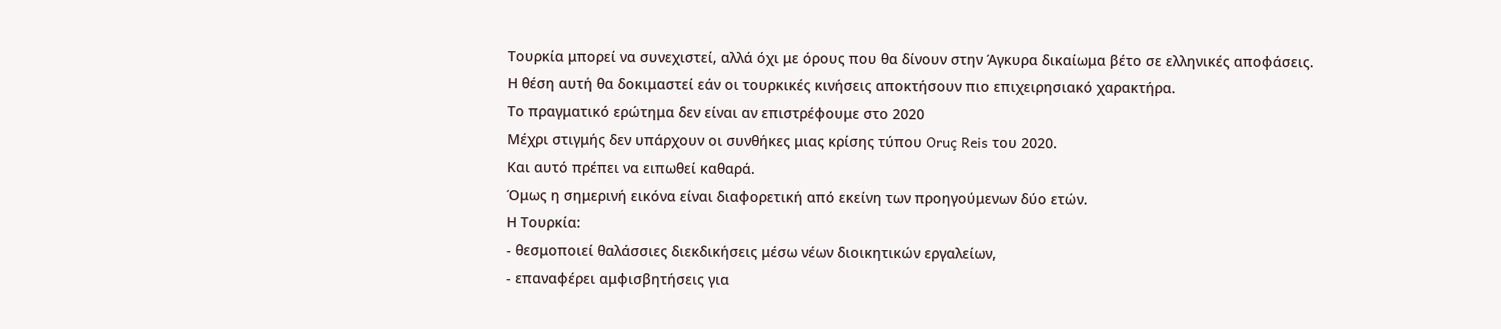Τουρκία μπορεί να συνεχιστεί, αλλά όχι με όρους που θα δίνουν στην Άγκυρα δικαίωμα βέτο σε ελληνικές αποφάσεις.
Η θέση αυτή θα δοκιμαστεί εάν οι τουρκικές κινήσεις αποκτήσουν πιο επιχειρησιακό χαρακτήρα.
Το πραγματικό ερώτημα δεν είναι αν επιστρέφουμε στο 2020
Μέχρι στιγμής δεν υπάρχουν οι συνθήκες μιας κρίσης τύπου Oruç Reis του 2020.
Και αυτό πρέπει να ειπωθεί καθαρά.
Όμως η σημερινή εικόνα είναι διαφορετική από εκείνη των προηγούμενων δύο ετών.
Η Τουρκία:
- θεσμοποιεί θαλάσσιες διεκδικήσεις μέσω νέων διοικητικών εργαλείων,
- επαναφέρει αμφισβητήσεις για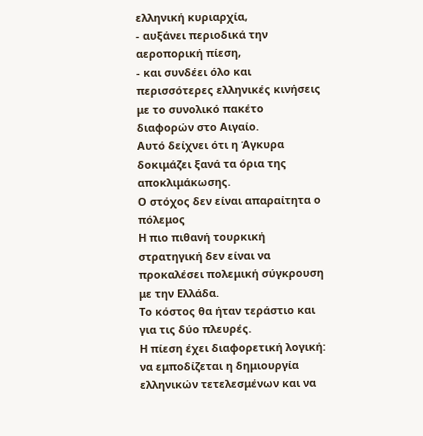ελληνική κυριαρχία,
- αυξάνει περιοδικά την αεροπορική πίεση,
- και συνδέει όλο και περισσότερες ελληνικές κινήσεις με το συνολικό πακέτο διαφορών στο Αιγαίο.
Αυτό δείχνει ότι η Άγκυρα δοκιμάζει ξανά τα όρια της αποκλιμάκωσης.
Ο στόχος δεν είναι απαραίτητα ο πόλεμος
Η πιο πιθανή τουρκική στρατηγική δεν είναι να προκαλέσει πολεμική σύγκρουση με την Ελλάδα.
Το κόστος θα ήταν τεράστιο και για τις δύο πλευρές.
Η πίεση έχει διαφορετική λογική: να εμποδίζεται η δημιουργία ελληνικών τετελεσμένων και να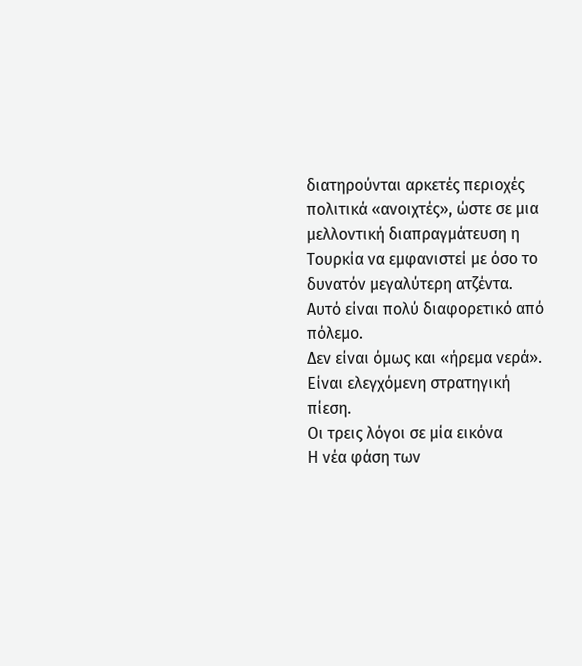διατηρούνται αρκετές περιοχές πολιτικά «ανοιχτές», ώστε σε μια μελλοντική διαπραγμάτευση η Τουρκία να εμφανιστεί με όσο το δυνατόν μεγαλύτερη ατζέντα.
Αυτό είναι πολύ διαφορετικό από πόλεμο.
Δεν είναι όμως και «ήρεμα νερά».
Είναι ελεγχόμενη στρατηγική πίεση.
Οι τρεις λόγοι σε μία εικόνα
Η νέα φάση των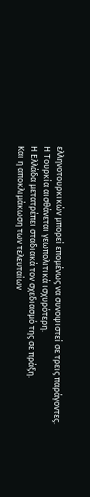ελληνοτουρκικών μπορεί επομένως να συνοψιστεί σε τρεις παράγοντες.
Η Τουρκία αισθάνεται γεωπολιτικά ισχυρότερη.
Η Ελλάδα μετατρέπει σταδιακά τον σχεδιασμό της σε πράξη.
Και η αποκλιμάκωση των τελευταίων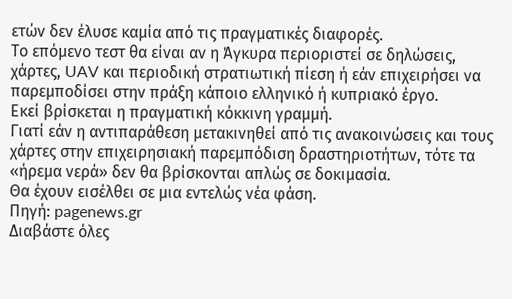ετών δεν έλυσε καμία από τις πραγματικές διαφορές.
Το επόμενο τεστ θα είναι αν η Άγκυρα περιοριστεί σε δηλώσεις, χάρτες, UAV και περιοδική στρατιωτική πίεση ή εάν επιχειρήσει να παρεμποδίσει στην πράξη κάποιο ελληνικό ή κυπριακό έργο.
Εκεί βρίσκεται η πραγματική κόκκινη γραμμή.
Γιατί εάν η αντιπαράθεση μετακινηθεί από τις ανακοινώσεις και τους χάρτες στην επιχειρησιακή παρεμπόδιση δραστηριοτήτων, τότε τα «ήρεμα νερά» δεν θα βρίσκονται απλώς σε δοκιμασία.
Θα έχουν εισέλθει σε μια εντελώς νέα φάση.
Πηγή: pagenews.gr
Διαβάστε όλες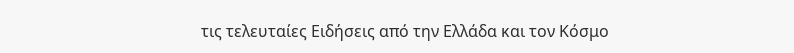τις τελευταίες Ειδήσεις από την Ελλάδα και τον Κόσμο